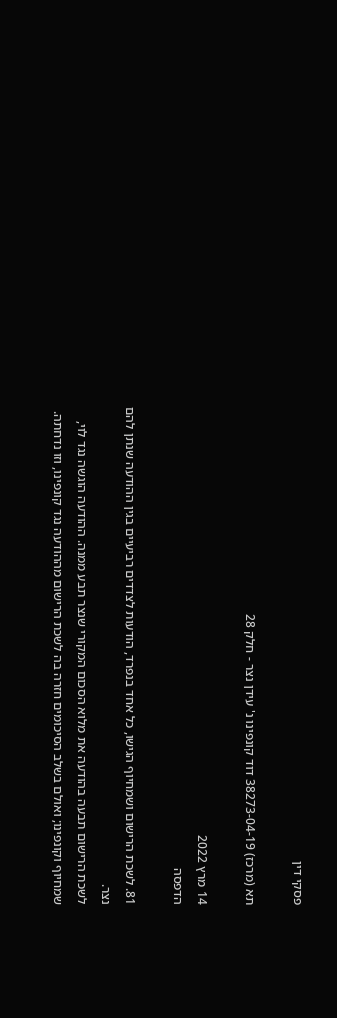פסקי דין

תא (מרכז) 38273-04-19 דוד קונפינו נ' עידן נצר - חלק 28

14 מרץ 2022
הדפסה

81. לשכת הרישום ושמחיוף הגישו, כל אחד בנפרד, הודעות לצדדים רביעיים בגין ההודעה שנתן להם נצר.
לשכת הרישום תבעה בהודעה את מלוא הסכום המקורי שנצר תבע ממנה. ההודעה הוגשה נגד לוי, שמחיוף וקונפינו; ואולם בשלב הסיכומים חזרה בה לשכת הרישום מההודעה נגד קונפינו, וזו נדחתה.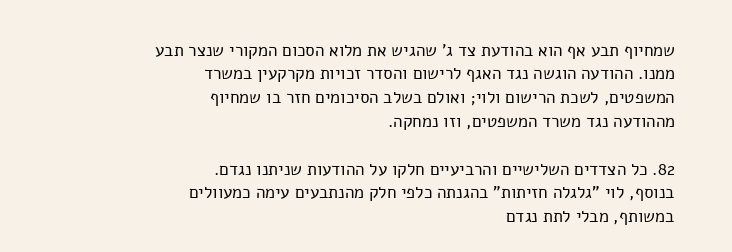שמחיוף תבע אף הוא בהודעת צד ג' שהגיש את מלוא הסכום המקורי שנצר תבע ממנו. ההודעה הוגשה נגד האגף לרישום והסדר זכויות מקרקעין במשרד המשפטים, לשכת הרישום ולוי; ואולם בשלב הסיכומים חזר בו שמחיוף מההודעה נגד משרד המשפטים, וזו נמחקה.

82. כל הצדדים השלישיים והרביעיים חלקו על ההודעות שניתנו נגדם.
בנוסף, לוי "גלגלה חזיתות" בהגנתה כלפי חלק מהנתבעים עימה כמעוולים במשותף, מבלי לתת נגדם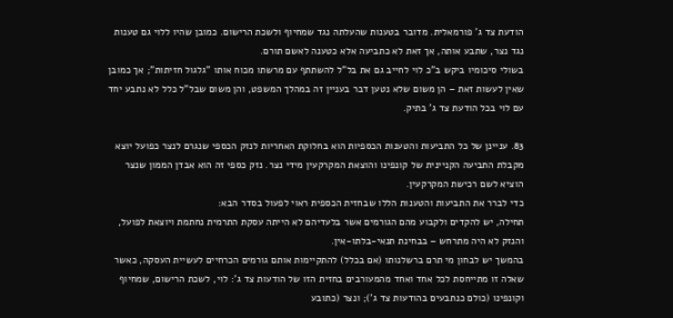הודעת צד ג' פורמאלית. מדובר בטענות שהעלתה נגד שמחיוף ולשכת הרישום. כמובן שהיו ללוי גם טענות נגד נצר, שתבע אותה, אך זאת לא כתביעה אלא כטענה לאשם תורם.
בשולי סיכומיו ביקש ב"כ לוי לחייב גם את בל"ל להשתתף עם מרשתו מכוח אותו "גלגול חזיתות"; אך כמובן שאין לעשות זאת – הן משום שלא נטען דבר בעניין זה במהלך המשפט, והן משום שבל"ל כלל לא נתבע יחד עם לוי בכל הודעת צד ג' בתיק.

83. עניינן של כל התביעות והטענות הכספיות הוא בחלוקת האחריות לנזק הכספי שנגרם לנצר כפועל יוצא מקבלת התביעה הקניינית של קונפינו והוצאת המקרקעין מידי נצר. נזק כספי זה הוא אבדן הממון שנצר הוציא לשם רכישת המקרקעין.
כדי לברר את התביעות והטענות הללו שבחזית הכספית ראוי לפעול בסדר הבא:
תחילה, יש להקדים ולקבוע מהם הגורמים אשר בלעדיהם לא הייתה עסקת התרמית נחתמת ויוצאת לפועל, והנזק לא היה מתרחש – בבחינת תנאי-בלתו-אין.
בהמשך יש לבחון מי תרם ברשלנותו (אם בכלל) להתקיימות אותם גורמים הכרחיים לעשיית העסקה, כאשר שאלה זו מתייחסת לכל אחד ואחד מהמעורבים בחזית הזו של הודעות צד ג': לוי, לשכת הרישום, שמחיוף וקונפינו (כולם כנתבעים בהודעות צד ג'); ונצר (כתובע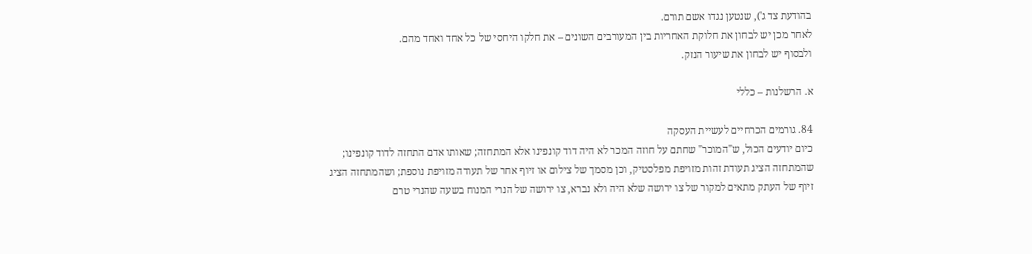בהודעת צד ג'), שנטען נגדו אשם תורם.
לאחר מכן יש לבחון את חלוקת האחריות בין המעורבים השונים – את חלקו היחסי של כל אחד ואחד מהם.
ולבסוף יש לבחון את שיעור הנזק.

א. הרשלנות – כללי

84. גורמים הכרחיים לעשיית העסקה
כיום יודעים הכול, ש"המוכר" שחתם על חוזה המכר לא היה דוד קונפינו אלא המתחזה; שאותו אדם התחזה לדוד קונפינו; שהמתחזה הציג תעודת זהות מזויפת מפלסטיק, וכן מסמך של צילום או זיוף אחר של תעודה מזויפת נוספת; ושהמתחזה הציג זיוף של העתק מתאים למקור של צו ירושה שלא היה ולא נברא, צו ירושה של הנרי המנוח בשעה שהנרי טרם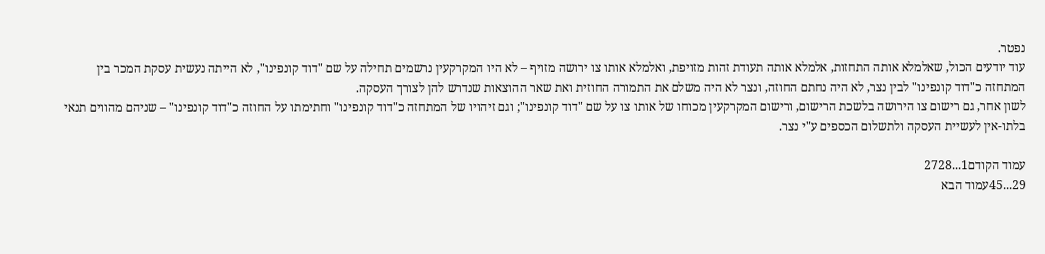נפטר.
עוד יודעים הכול, שאלמלא אותה התחזות, אלמלא אותה תעודת זהות מזויפת, ואלמלא אותו צו ירושה מזויף – לא היו המקרקעין נרשמים תחילה על שם "דוד קונפינו", לא הייתה נעשית עסקת המכר בין המתחזה כ"דוד קונפינו" לבין נצר, לא היה נחתם החוזה, ונצר לא היה משלם את התמורה החוזית ואת שאר ההוצאות שנדרש להן לצורך העסקה.
לשון אחר, גם רישום צו הירושה בלשכת הרישום, ורישום המקרקעין מכוחו של אותו צו על שם "דוד קונפינו"; וגם זיהויו של המתחזה כ"דוד קונפינו" וחתימתו על החוזה כ"דוד קונפינו" – שניהם מהווים תנאי בלתו-אין לעשיית העסקה ולתשלום הכספים ע"י נצר.

עמוד הקודם1...2728
29...45עמוד הבא